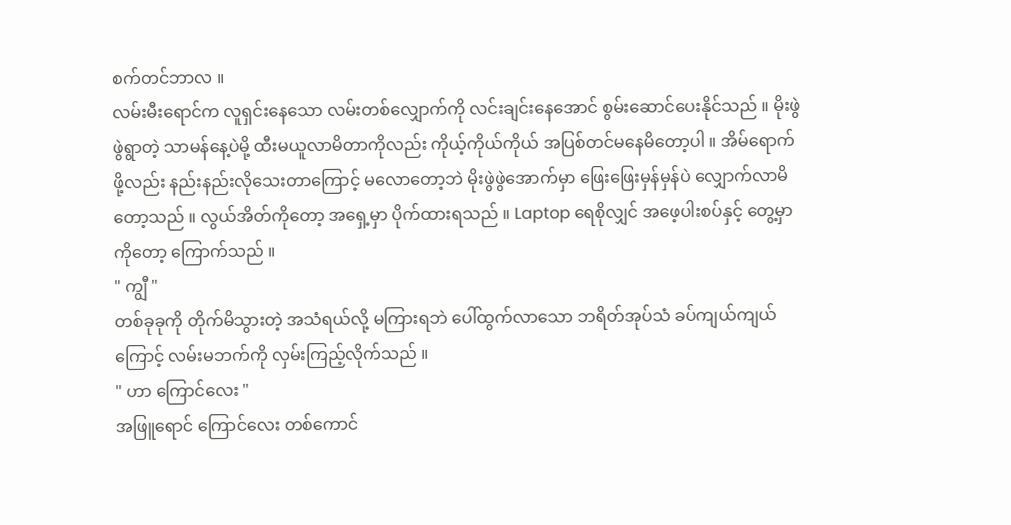စက်တင်ဘာလ ။
လမ်းမီးရောင်က လူရှင်းနေသော လမ်းတစ်လျှောက်ကို လင်းချင်းနေအောင် စွမ်းဆောင်ပေးနိုင်သည် ။ မိုးဖွဲဖွဲရွာတဲ့ သာမန်နေ့ပဲမို့ ထီးမယူလာမိတာကိုလည်း ကိုယ့်ကိုယ်ကိုယ် အပြစ်တင်မနေမိတော့ပါ ။ အိမ်ရောက်ဖို့လည်း နည်းနည်းလိုသေးတာကြောင့် မလောတော့ဘဲ မိုးဖွဲဖွဲအောက်မှာ ဖြေးဖြေးမှန်မှန်ပဲ လျှောက်လာမိတော့သည် ။ လွယ်အိတ်ကိုတော့ အရှေ့မှာ ပိုက်ထားရသည် ။ Laptop ရေစိုလျှင် အဖေ့ပါးစပ်နှင့် တွေ့မှာကိုတော့ ကြောက်သည် ။
" ကျွီ "
တစ်ခုခုကို တိုက်မိသွားတဲ့ အသံရယ်လို့ မကြားရဘဲ ပေါ်ထွက်လာသော ဘရိတ်အုပ်သံ ခပ်ကျယ်ကျယ်ကြောင့် လမ်းမဘက်ကို လှမ်းကြည့်လိုက်သည် ။
" ဟာ ကြောင်လေး "
အဖြူရောင် ကြောင်လေး တစ်ကောင်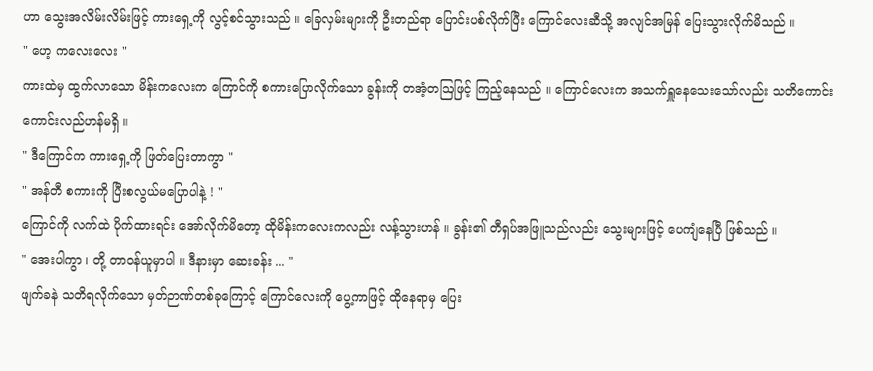ဟာ သွေးအလိမ်းလိမ်းဖြင့် ကားရှေ့ကို လွင့်စင်သွားသည် ။ ခြေလှမ်းများကို ဦးတည်ရာ ပြောင်းပစ်လိုက်ပြီး ကြောင်လေးဆီသို့ အလျင်အမြန် ပြေးသွားလိုက်မိသည် ။
" ဟေ့ ကလေးလေး "
ကားထဲမှ ထွက်လာသော မိန်းကလေးက ကြောင်ကို စကားပြောလိုက်သော ခွန်းကို တအံ့တဩဖြင့် ကြည့်နေသည် ။ ကြောင်လေးက အသက်ရှူနေသေးသော်လည်း သတိကောင်းကောင်းလည်ဟန်မရှိ ။
" ဒီကြောင်က ကားရှေ့ကို ဖြတ်ပြေးတာကွာ "
" အန်တီ စကားကို ပြီးစလွယ်မပြောပါနဲ့ ! "
ကြောင်ကို လက်ထဲ ပိုက်ထားရင်း အော်လိုက်မိတော့ ထိုမိန်းကလေးကလည်း လန့်သွားဟန် ။ ခွန်း၏ တီရှပ်အဖြူသည်လည်း သွေးများဖြင့် ပေကျံနေပြီ ဖြစ်သည် ။
" အေးပါကွာ ၊ တို့ တာဝန်ယူမှာပါ ။ ဒီနားမှာ ဆေးခန်း ... "
ဖျက်ခနဲ သတိရလိုက်သော မှတ်ဉာဏ်တစ်ခုကြောင့် ကြောင်လေးကို ပွေ့ကာဖြင့် ထိုနေရာမှ ပြေး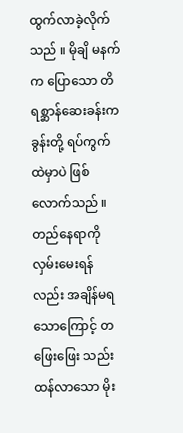ထွက်လာခဲ့လိုက်သည် ။ မိုချိ မနက်က ပြောသော တိရစ္ဆာန်ဆေးခန်းက ခွန်းတို့ ရပ်ကွက်ထဲမှာပဲ ဖြစ်လောက်သည် ။ တည်နေရာကို လှမ်းမေးရန်လည်း အချိန်မရသောကြောင့် တဖြေးဖြေး သည်းထန်လာသော မိုး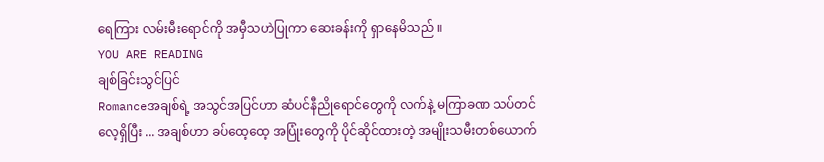ရေကြား လမ်းမီးရောင်ကို အမှီသဟဲပြုကာ ဆေးခန်းကို ရှာနေမိသည် ။
YOU ARE READING
ချစ်ခြင်းသွင်ပြင်
Romanceအချစ်ရဲ့ အသွင်အပြင်ဟာ ဆံပင်နီညိုရောင်တွေကို လက်နဲ့ မကြာခဏ သပ်တင်လေ့ရှိပြီး ... အချစ်ဟာ ခပ်ထေ့ထေ့ အပြုံးတွေကို ပိုင်ဆိုင်ထားတဲ့ အမျိုးသမီးတစ်ယောက်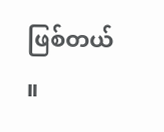ဖြစ်တယ် ။